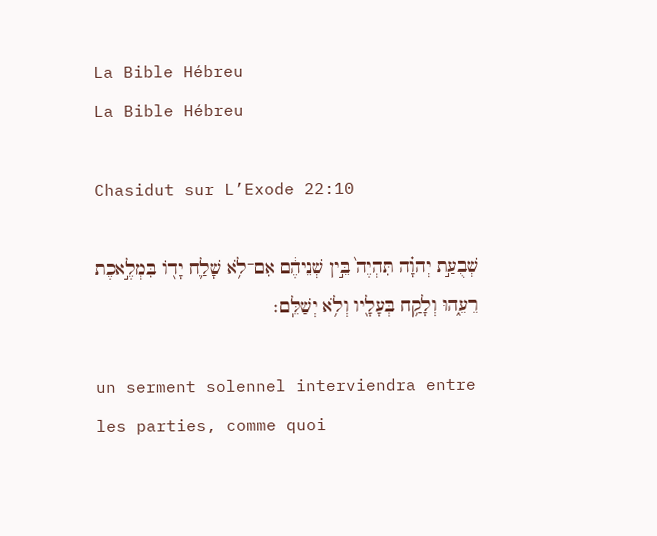La Bible Hébreu
La Bible Hébreu

Chasidut sur L’Exode 22:10

שְׁבֻעַ֣ת יְהוָ֗ה תִּהְיֶה֙ בֵּ֣ין שְׁנֵיהֶ֔ם אִם־לֹ֥א שָׁלַ֛ח יָד֖וֹ בִּמְלֶ֣אכֶת רֵעֵ֑הוּ וְלָקַ֥ח בְּעָלָ֖יו וְלֹ֥א יְשַׁלֵּֽם׃

un serment solennel interviendra entre les parties, comme quoi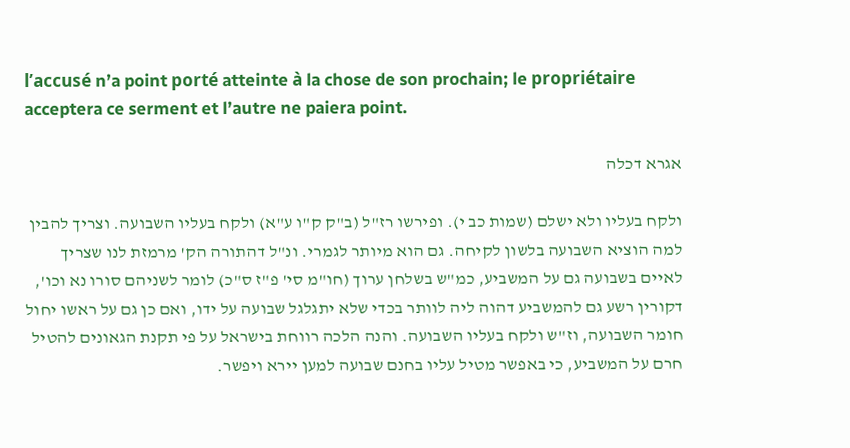l’accusé n’a point porté atteinte à la chose de son prochain; le propriétaire acceptera ce serment et l’autre ne paiera point.

אגרא דכלה

ולקח בעליו ולא ישלם (שמות כב י). ופירשו רז"ל (ב"ק ק"ו ע"א) ולקח בעליו השבועה. וצריך להבין למה הוציא השבועה בלשון לקיחה. גם הוא מיותר לגמרי. ונ"ל דהתורה הק' מרמזת לנו שצריך לאיים בשבועה גם על המשביע, כמ"ש בשלחן ערוך (חו"מ סי' פ"ז ס"כ) לומר לשניהם סורו נא וכו', דקורין רשע גם להמשביע דהוה ליה לוותר בכדי שלא יתגלגל שבועה על ידו, ואם כן גם על ראשו יחול חומר השבועה, וז"ש ולקח בעליו השבועה. והנה הלכה רווחת בישראל על פי תקנת הגאונים להטיל חרם על המשביע, כי באפשר מטיל עליו בחנם שבועה למען יירא ויפשר.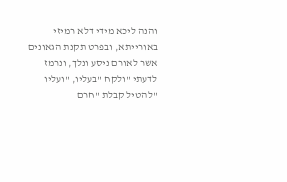והנה ליכא מידי דלא רמיזי באורייתא, ובפרט תקנת הגאונים אשר לאורם ניסע ונלך, ונרמז לדעתי "ולקח "בעליו, "ועליו "להטיל קבלת "חרם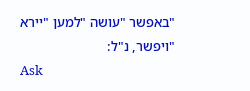"באפשר "עושה "למען "יירא "ויפשר, נ"ל:
Ask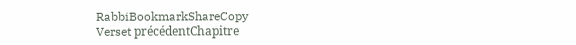RabbiBookmarkShareCopy
Verset précédentChapitre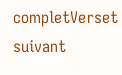completVerset suivant